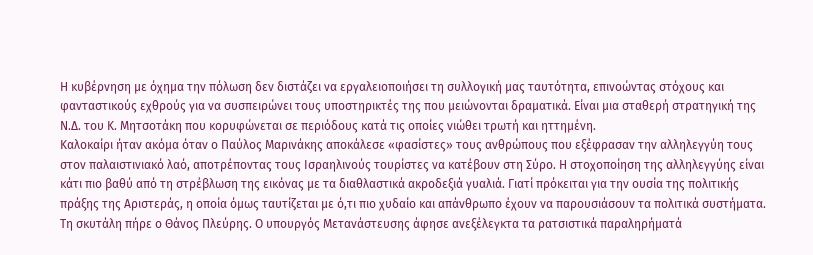Η κυβέρνηση με όχημα την πόλωση δεν διστάζει να εργαλειοποιήσει τη συλλογική μας ταυτότητα, επινοώντας στόχους και φανταστικούς εχθρούς για να συσπειρώνει τους υποστηρικτές της που μειώνονται δραματικά. Είναι μια σταθερή στρατηγική της Ν.Δ. του Κ. Μητσοτάκη που κορυφώνεται σε περιόδους κατά τις οποίες νιώθει τρωτή και ηττημένη.
Καλοκαίρι ήταν ακόμα όταν ο Παύλος Μαρινάκης αποκάλεσε «φασίστες» τους ανθρώπους που εξέφρασαν την αλληλεγγύη τους στον παλαιστινιακό λαό, αποτρέποντας τους Ισραηλινούς τουρίστες να κατέβουν στη Σύρο. Η στοχοποίηση της αλληλεγγύης είναι κάτι πιο βαθύ από τη στρέβλωση της εικόνας με τα διαθλαστικά ακροδεξιά γυαλιά. Γιατί πρόκειται για την ουσία της πολιτικής πράξης της Αριστεράς, η οποία όμως ταυτίζεται με ό,τι πιο χυδαίο και απάνθρωπο έχουν να παρουσιάσουν τα πολιτικά συστήματα. Τη σκυτάλη πήρε ο Θάνος Πλεύρης. Ο υπουργός Μετανάστευσης άφησε ανεξέλεγκτα τα ρατσιστικά παραληρήματά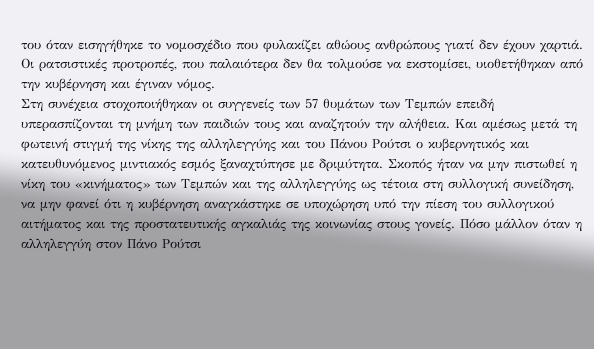του όταν εισηγήθηκε το νομοσχέδιο που φυλακίζει αθώους ανθρώπους γιατί δεν έχουν χαρτιά. Οι ρατσιστικές προτροπές, που παλαιότερα δεν θα τολμούσε να εκστομίσει, υιοθετήθηκαν από την κυβέρνηση και έγιναν νόμος.
Στη συνέχεια στοχοποιήθηκαν οι συγγενείς των 57 θυμάτων των Τεμπών επειδή υπερασπίζονται τη μνήμη των παιδιών τους και αναζητούν την αλήθεια. Και αμέσως μετά τη φωτεινή στιγμή της νίκης της αλληλεγγύης και του Πάνου Ρούτσι ο κυβερνητικός και κατευθυνόμενος μιντιακός εσμός ξαναχτύπησε με δριμύτητα. Σκοπός ήταν να μην πιστωθεί η νίκη του «κινήματος» των Τεμπών και της αλληλεγγύης ως τέτοια στη συλλογική συνείδηση, να μην φανεί ότι η κυβέρνηση αναγκάστηκε σε υποχώρηση υπό την πίεση του συλλογικού αιτήματος και της προστατευτικής αγκαλιάς της κοινωνίας στους γονείς. Πόσο μάλλον όταν η αλληλεγγύη στον Πάνο Ρούτσι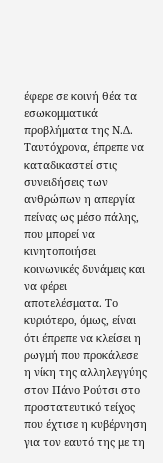έφερε σε κοινή θέα τα εσωκομματικά προβλήματα της Ν.Δ. Ταυτόχρονα, έπρεπε να καταδικαστεί στις συνειδήσεις των ανθρώπων η απεργία πείνας ως μέσο πάλης, που μπορεί να κινητοποιήσει κοινωνικές δυνάμεις και να φέρει αποτελέσματα. Το κυριότερο, όμως, είναι ότι έπρεπε να κλείσει η ρωγμή που προκάλεσε η νίκη της αλληλεγγύης στον Πάνο Ρούτσι στο προστατευτικό τείχος που έχτισε η κυβέρνηση για τον εαυτό της με τη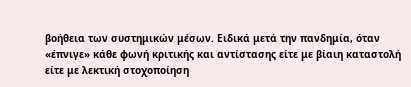βοήθεια των συστημικών μέσων. Ειδικά μετά την πανδημία, όταν «έπνιγε» κάθε φωνή κριτικής και αντίστασης είτε με βίαιη καταστολή είτε με λεκτική στοχοποίηση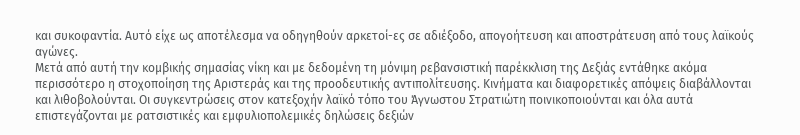και συκοφαντία. Αυτό είχε ως αποτέλεσμα να οδηγηθούν αρκετοί-ες σε αδιέξοδο, απογοήτευση και αποστράτευση από τους λαϊκούς αγώνες.
Μετά από αυτή την κομβικής σημασίας νίκη και με δεδομένη τη μόνιμη ρεβανσιστική παρέκκλιση της Δεξιάς εντάθηκε ακόμα περισσότερο η στοχοποίηση της Αριστεράς και της προοδευτικής αντιπολίτευσης. Κινήματα και διαφορετικές απόψεις διαβάλλονται και λιθοβολούνται. Οι συγκεντρώσεις στον κατεξοχήν λαϊκό τόπο του Άγνωστου Στρατιώτη ποινικοποιούνται και όλα αυτά επιστεγάζονται με ρατσιστικές και εμφυλιοπολεμικές δηλώσεις δεξιών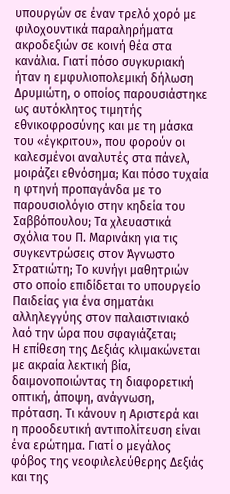υπουργών σε έναν τρελό χορό με φιλοχουντικά παραληρήματα ακροδεξιών σε κοινή θέα στα κανάλια. Γιατί πόσο συγκυριακή ήταν η εμφυλιοπολεμική δήλωση Δρυμιώτη, ο οποίος παρουσιάστηκε ως αυτόκλητος τιμητής εθνικοφροσύνης και με τη μάσκα του «έγκριτου», που φορούν οι καλεσμένοι αναλυτές στα πάνελ, μοιράζει εθνόσημα; Και πόσο τυχαία η φτηνή προπαγάνδα με το παρουσιολόγιο στην κηδεία του Σαββόπουλου; Τα χλευαστικά σχόλια του Π. Μαρινάκη για τις συγκεντρώσεις στον Άγνωστο Στρατιώτη; Το κυνήγι μαθητριών στο οποίο επιδίδεται το υπουργείο Παιδείας για ένα σηματάκι αλληλεγγύης στον παλαιστινιακό λαό την ώρα που σφαγιάζεται;
Η επίθεση της Δεξιάς κλιμακώνεται με ακραία λεκτική βία, δαιμονοποιώντας τη διαφορετική οπτική, άποψη, ανάγνωση, πρόταση. Τι κάνουν η Αριστερά και η προοδευτική αντιπολίτευση είναι ένα ερώτημα. Γιατί ο μεγάλος φόβος της νεοφιλελεύθερης Δεξιάς και της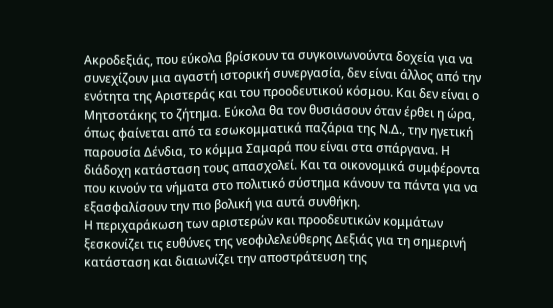Ακροδεξιάς, που εύκολα βρίσκουν τα συγκοινωνούντα δοχεία για να συνεχίζουν μια αγαστή ιστορική συνεργασία, δεν είναι άλλος από την ενότητα της Αριστεράς και του προοδευτικού κόσμου. Και δεν είναι ο Μητσοτάκης το ζήτημα. Εύκολα θα τον θυσιάσουν όταν έρθει η ώρα, όπως φαίνεται από τα εσωκομματικά παζάρια της Ν.Δ., την ηγετική παρουσία Δένδια, το κόμμα Σαμαρά που είναι στα σπάργανα. Η διάδοχη κατάσταση τους απασχολεί. Και τα οικονομικά συμφέροντα που κινούν τα νήματα στο πολιτικό σύστημα κάνουν τα πάντα για να εξασφαλίσουν την πιο βολική για αυτά συνθήκη.
Η περιχαράκωση των αριστερών και προοδευτικών κομμάτων ξεσκονίζει τις ευθύνες της νεοφιλελεύθερης Δεξιάς για τη σημερινή κατάσταση και διαιωνίζει την αποστράτευση της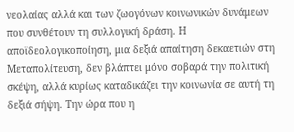νεολαίας αλλά και των ζωογόνων κοινωνικών δυνάμεων που συνθέτουν τη συλλογική δράση. Η αποϊδεολογικοποίηση, μια δεξιά απαίτηση δεκαετιών στη Μεταπολίτευση, δεν βλάπτει μόνο σοβαρά την πολιτική σκέψη, αλλά κυρίως καταδικάζει την κοινωνία σε αυτή τη δεξιά σήψη. Την ώρα που η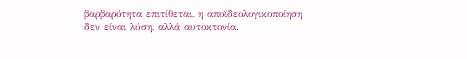βαρβαρότητα επιτίθεται, η αποϊδεολογικοποίηση δεν είναι λύση, αλλά αυτοκτονία.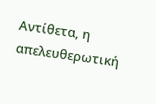Αντίθετα, η απελευθερωτική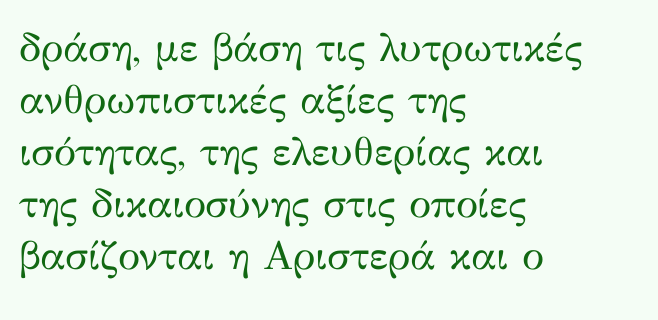δράση, με βάση τις λυτρωτικές ανθρωπιστικές αξίες της ισότητας, της ελευθερίας και της δικαιοσύνης στις οποίες βασίζονται η Αριστερά και ο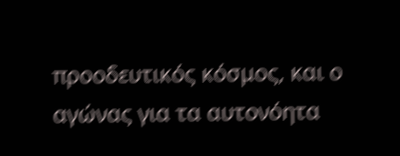προοδευτικός κόσμος, και ο αγώνας για τα αυτονόητα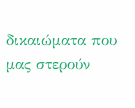δικαιώματα που μας στερούν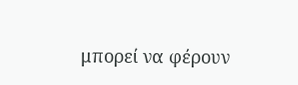μπορεί να φέρουν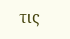τις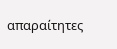απαραίτητες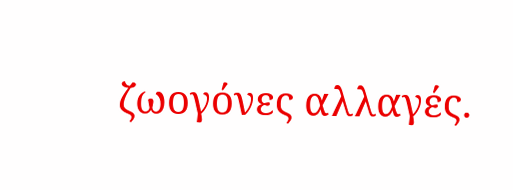ζωογόνες αλλαγές.